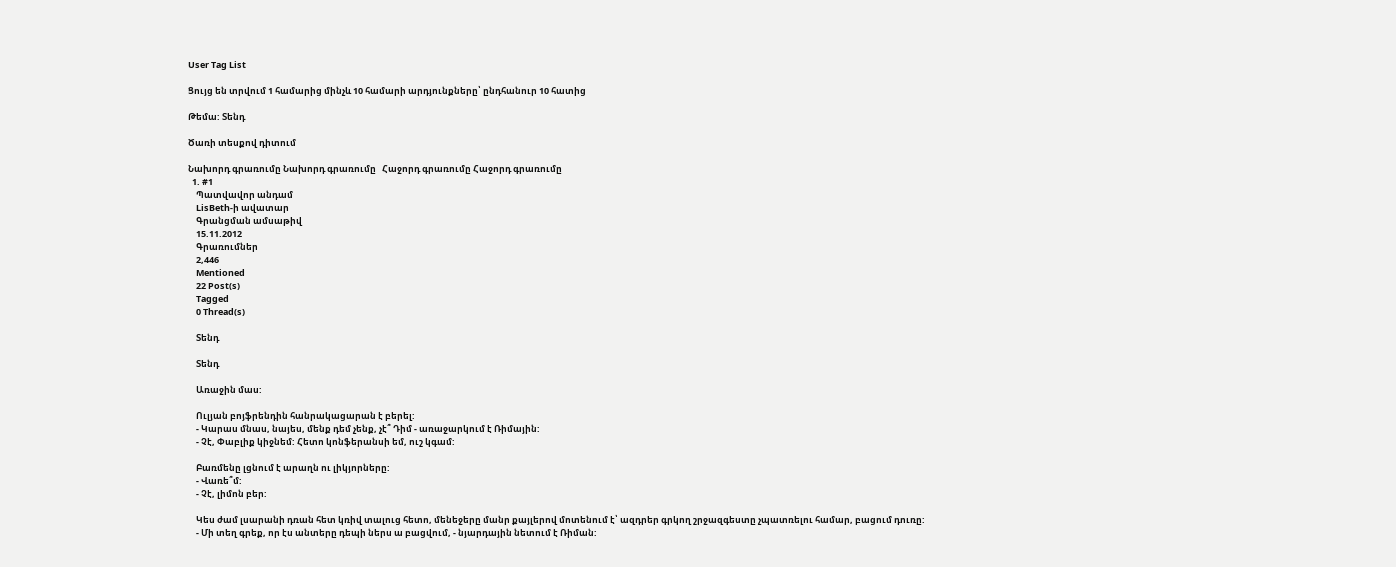User Tag List

Ցույց են տրվում 1 համարից մինչև 10 համարի արդյունքները՝ ընդհանուր 10 հատից

Թեմա: Տենդ

Ծառի տեսքով դիտում

Նախորդ գրառումը Նախորդ գրառումը   Հաջորդ գրառումը Հաջորդ գրառումը
  1. #1
    Պատվավոր անդամ
    LisBeth-ի ավատար
    Գրանցման ամսաթիվ
    15.11.2012
    Գրառումներ
    2,446
    Mentioned
    22 Post(s)
    Tagged
    0 Thread(s)

    Տենդ

    Տենդ

    Առաջին մաս:

    Ուլյան բոյֆրենդին հանրակացարան է բերել:
    - Կարաս մնաս, նայես, մենք դեմ չենք, չէ՞ Դիմ - առաջարկում է Ռիմային:
    - Չէ, Փաբլիք կիջնեմ: Հետո կոնֆերանսի եմ, ուշ կգամ:

    Բառմենը լցնում է արաղն ու լիկյորները:
    - Վառե՞մ:
    - Չէ, լիմոն բեր:

    Կես ժամ լսարանի դռան հետ կռիվ տալուց հետո, մենեջերը մանր քայլերով մոտենում է՝ ազդրեր գրկող շրջազգեստը չպատռելու համար, բացում դուռը:
    - Մի տեղ գրեք, որ էս անտերը դեպի ներս ա բացվում, - նյարդային նետում է Ռիման: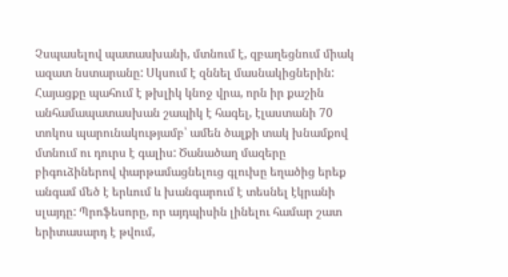Չսպասելով պատասխանի, մտնում է, զբաղեցնում միակ ազատ նստարանը: Սկսում է զննել մասնակիցներին: Հայացքը պահում է թխլիկ կնոջ վրա, որն իր քաշին անհամապատասխան շապիկ է հագել, էլաստանի 70 տոկոս պարունակությամբ՝ ամեն ծալքի տակ խնամքով մտնում ու դուրս է գալիս: Ծանածաղ մազերը բիգուձիներով փարթամացնելուց գլուխը եղածից երեք անգամ մեծ է երևում և խանգարում է տեսնել էկրանի սլայդը: Պրոֆեսորը, որ այդպիսին լինելու համար շատ երիտասարդ է թվում,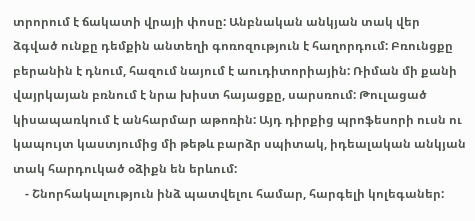տրորում է ճակատի վրայի փոսը: Անբնական անկյան տակ վեր ձգված ունքը դեմքին անտեղի գոռոզություն է հաղորդում: Բռունցքը բերանին է դնում, հազում նայում է աուդիտորիային: Ռիման մի քանի վայրկայան բռնում է նրա խիստ հայացքը, սարսռում: Թուլացած կիսապառկում է անհարմար աթոռին: Այդ դիրքից պրոֆեսորի ուսն ու կապույտ կաստյումից մի թեթև բարձր սպիտակ, իդեալական անկյան տակ հարդուկած օձիքն են երևում:
    - Շնորհակալություն ինձ պատվելու համար, հարգելի կոլեգաներ: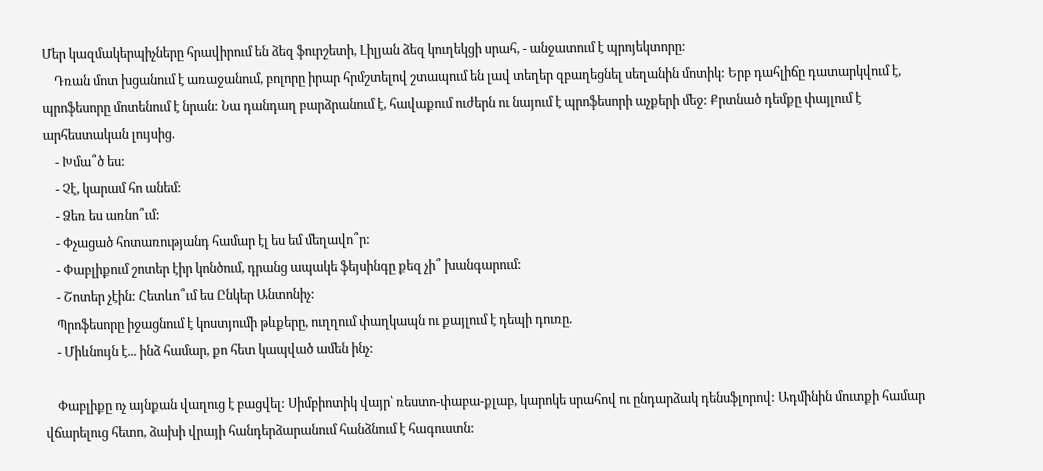Մեր կազմակերպիչները հրավիրում են ձեզ ֆուրշետի, Լիլյան ձեզ կուղեկցի սրահ, - անջատում է պրոյեկտորը:
    Դռան մոտ խցանում է առաջանում, բոլորը իրար հրմշտելով շտապում են լավ տեղեր զբաղեցնել սեղանին մոտիկ: Երբ դահլիճը դատարկվում է, պրոֆեսորը մոտենում է նրան: Նա դանդաղ բարձրանում է, հավաքում ուժերն ու նայում է պրոֆեսորի աչքերի մեջ: Քրտնած դեմքը փայլում է արհեստական լույսից.
    - Խմա՞ծ ես:
    - Չէ, կարամ հո անեմ:
    - Ձեռ ես առնո՞ւմ:
    - Փչացած հոտառությանդ համար էլ ես եմ մեղավո՞ր:
    - Փաբլիքում շոտեր էիր կոնծում, դրանց ապակե ֆեյսինգը քեզ չի՞ խանգարում:
    - Շոտեր չէին: Հետևո՞ւմ ես Ընկեր Անտոնիչ:
    Պրոֆեսորը իջացնում է կոստյումի թևքերը, ուղղում փաղկապն ու քայլում է դեպի դուռը.
    - Միևնույն է... ինձ համար, քո հետ կապված ամեն ինչ:

    Փաբլիքը ոչ այնքան վաղուց է բացվել: Սիմբիոտիկ վայր՝ ռեստո-փաբա-քլաբ, կարոկե սրահով ու ընդարձակ դենսֆլորով: Ադմինին մուտքի համար վճարելուց հետո, ձախի վրայի հանդերձարանում հանձնում է հագուստն: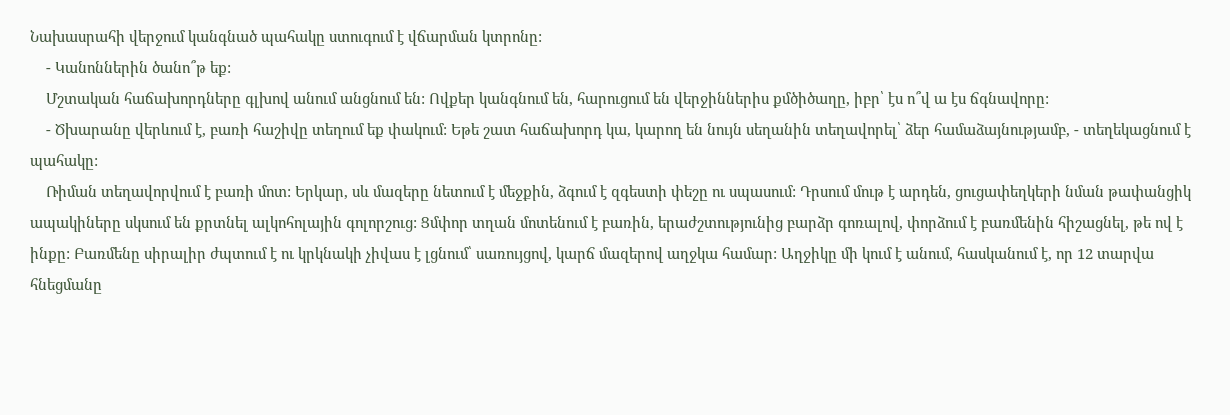Նախասրահի վերջում կանգնած պահակը ստուգում է վճարման կտրոնը:
    - Կանոններին ծանո՞թ եք:
    Մշտական հաճախորդները գլխով անում անցնում են: Ովքեր կանգնում են, հարուցում են վերջիններիս քմծիծաղը, իբր՝ էս ո՞վ ա էս ճգնավորը:
    - Ծխարանը վերևում է, բառի հաշիվը տեղում եք փակում: Եթե շատ հաճախորդ կա, կարող են նույն սեղանին տեղավորել՝ ձեր համաձայնությամբ, - տեղեկացնում է պահակը:
    Ռիման տեղավորվում է բառի մոտ: Երկար, սև մազերը նետում է մեջքին, ձգում է զգեստի փեշը ու սպասում: Դրսում մութ է արդեն, ցուցափեղկերի նման թափանցիկ ապակիները սկսում են քրտնել ալկոհոլային գոլորշուց: Ցմփոր տղան մոտենում է բառին, երաժշտությունից բարձր գոռալով, փորձում է բառմենին հիշացնել, թե ով է ինքը: Բառմենը սիրալիր ժպտում է ու կրկնակի չիվաս է լցնում՝ սառույցով, կարճ մազերով աղջկա համար: Աղջիկը մի կում է անում, հասկանում է, որ 12 տարվա հնեցմանը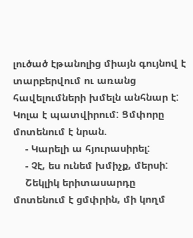լուծած էթանոլից միայն գույնով է տարբերվում ու առանց հավելումների խմելն անհնար է: Կոլա է պատվիրում: Ցմփորը մոտենում է նրան.
    - Կարելի ա հյուրասիրել:
    - Չէ, ես ունեմ խմիչք, մերսի:
    Շեկլիկ երիտասարդը մոտենում է ցմփրին, մի կողմ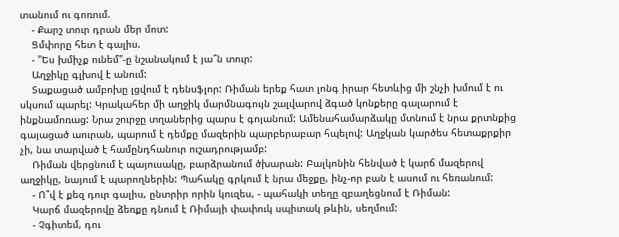տանում ու գոռում.
    - Քարշ տուր դրան մեր մոտ:
    Ցմփորը հետ է գալիս.
    - "Ես խմիչք ունեմ"-ը նշանակում է յա՞ն տուր:
    Աղջիկը գլխով է անում:
    Տաքացած ամբոխը լցվում է դենսֆլոր: Ռիման երեք հատ լոնգ իրար հետևից մի շնչի խմում է ու սկսում պարել: Կրակահեր մի աղջիկ մարմնագույն շալվարով ձգած կոնքերը գալարում է ինքնամոռաց: Նրա շուրջը տղաներից պարս է գոյանում: Ամենահամարձակը մտնում է նրա քրտնքից գայացած աուրան, պարում է դեմքը մազերին պարբերաբար հպելով: Աղջկան կարծես հետաքրքիր չի, նա տարված է համընդհանուր ուշադրությամբ:
    Ռիման վերցնում է պայուսակը, բարձրանում ծխարան: Բալկոնին հենված է կարճ մազերով աղջիկը, նայում է պարողներին: Պահակը գրկում է նրա մեջքը, ինչ-որ բան է ասում ու հեռանում:
    - Ո՞վ է քեզ դուր գալիս, ընտրիր որին կուզես, - պահակի տեղը զբաղեցնում է Ռիման:
    Կարճ մազերովը ձեռքը դնում է Ռիմայի փափուկ սպիտակ թևին, սեղմում:
    - Չգիտեմ, դու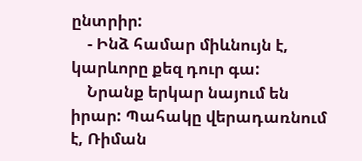ընտրիր:
    - Ինձ համար միևնույն է, կարևորը քեզ դուր գա:
    Նրանք երկար նայում են իրար: Պահակը վերադառնում է, Ռիման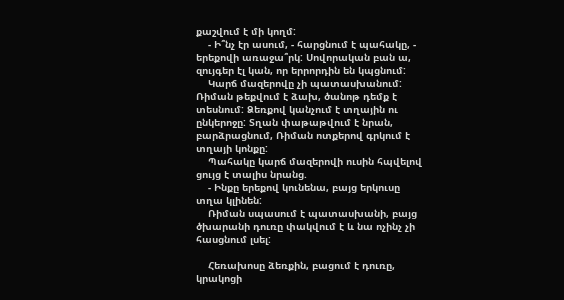քաշվում է մի կողմ:
    - Ի՞նչ էր ասում, - հարցնում է պահակը, - երեքովի առաջա՞րկ: Սովորական բան ա, զույգեր էլ կան, որ երրորդին են կպցնում:
    Կարճ մազերովը չի պատասխանում: Ռիման թեքվում է ձախ, ծանոթ դեմք է տեսնում: Ձեռքով կանչում է տղային ու ընկերոջը: Տղան փաթաթվում է նրան, բարձրացնում, Ռիման ոտքերով գրկում է տղայի կոնքը:
    Պահակը կարճ մազերովի ուսին հպվելով ցույց է տալիս նրանց.
    - Ինքը երեքով կունենա, բայց երկուսը տղա կլինեն:
    Ռիման սպասում է պատասխանի, բայց ծխարանի դուռը փակվում է և նա ոչինչ չի հասցնում լսել:

    Հեռախոսը ձեռքին, բացում է դուռը, կրակոցի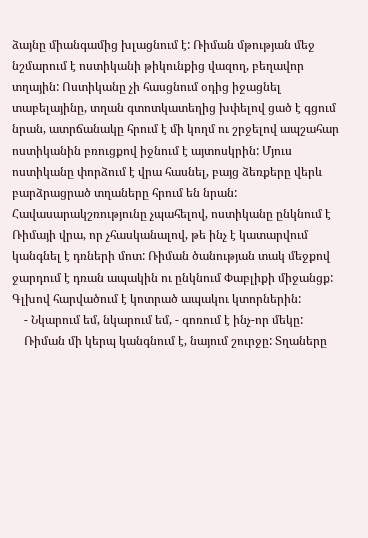ձայնը միանգամից խլացնում է: Ռիման մթության մեջ նշմարում է ոստիկանի թիկունքից վազող, բեղավոր տղային: Ոստիկանը չի հասցնում օդից իջացնել տաբելայինը, տղան գտոտկատեղից խփելով ցած է գցում նրան, ատրճանակը հրում է մի կողմ ու շրջելով ապշահար ոստիկանին բռուցքով իջնում է այտոսկրին: Մյուս ոստիկանը փորձում է վրա հասնել, բայց ձեռքերը վերև բարձրացրած տղաները հրում են նրան: Հավասարակշռությունը չպահելով, ոստիկանը ընկնում է Ռիմայի վրա, որ չհասկանալով, թե ինչ է կատարվում կանգնել է դռների մոտ: Ռիման ծանության տակ մեջքով ջարդում է դռան ապակին ու ընկնում Փաբլիքի միջանցք: Գլխով հարվածում է կոտրած ապակու կտորներին:
    - Նկարում եմ, նկարում եմ, - գոռում է ինչ-որ մեկը:
    Ռիման մի կերպ կանգնում է, նայում շուրջը: Տղաները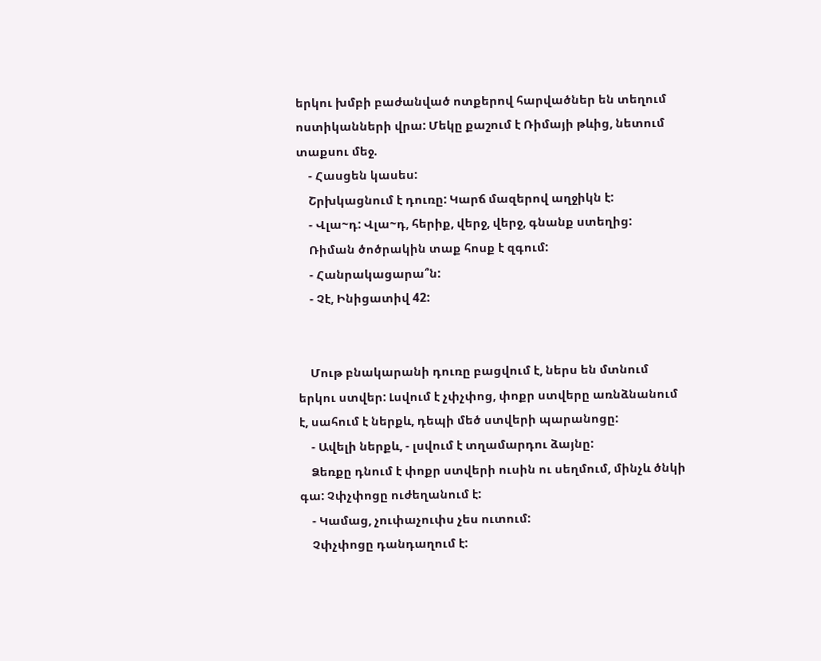երկու խմբի բաժանված ոտքերով հարվածներ են տեղում ոստիկանների վրա: Մեկը քաշում է Ռիմայի թևից, նետում տաքսու մեջ.
    - Հասցեն կասես:
    Շրխկացնում է դուռը: Կարճ մազերով աղջիկն է:
    - Վլա~դ: Վլա~դ, հերիք, վերջ, վերջ, գնանք ստեղից:
    Ռիման ծոծրակին տաք հոսք է զգում:
    - Հանրակացարա՞ն:
    - Չէ, Ինիցատիվ 42:


    Մութ բնակարանի դուռը բացվում է, ներս են մտնում երկու ստվեր: Լսվում է չփչփոց, փոքր ստվերը առնձնանում է, սահում է ներքև, դեպի մեծ ստվերի պարանոցը:
    - Ավելի ներքև, - լսվում է տղամարդու ձայնը:
    Ձեռքը դնում է փոքր ստվերի ուսին ու սեղմում, մինչև ծնկի գա: Չփչփոցը ուժեղանում է:
    - Կամաց, չուփաչուփս չես ուտում:
    Չփչփոցը դանդաղում է: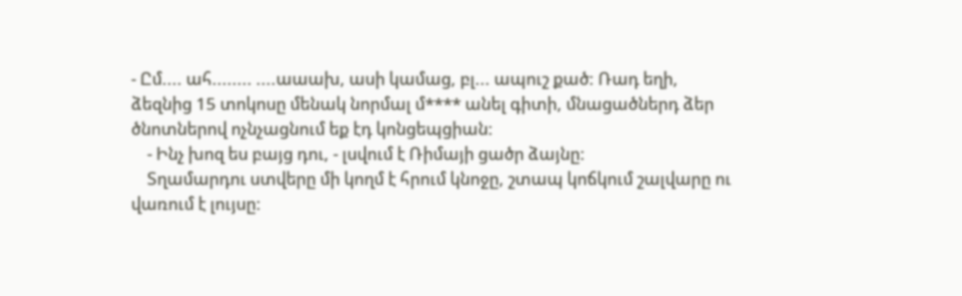- Ըմ.... ահ........ ....աաախ, ասի կամաց, բլ... ապուշ քած: Ռադ եղի, ձեզնից 15 տոկոսը մենակ նորմալ մ**** անել գիտի, մնացածներդ ձեր ծնոտներով ոչնչացնում եք էդ կոնցեպցիան:
    - Ինչ խոզ ես բայց դու, - լսվում է Ռիմայի ցածր ձայնը:
    Տղամարդու ստվերը մի կողմ է հրում կնոջը, շտապ կոճկում շալվարը ու վառում է լույսը: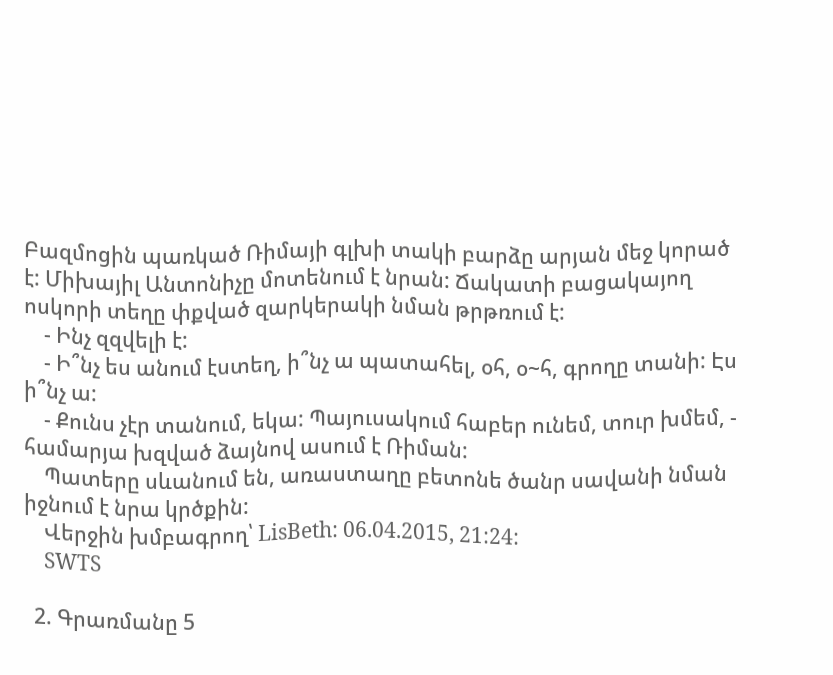Բազմոցին պառկած Ռիմայի գլխի տակի բարձը արյան մեջ կորած է: Միխայիլ Անտոնիչը մոտենում է նրան: Ճակատի բացակայող ոսկորի տեղը փքված զարկերակի նման թրթռում է:
    - Ինչ զզվելի է:
    - Ի՞նչ ես անում էստեղ, ի՞նչ ա պատահել, օհ, օ~հ, գրողը տանի: Էս ի՞նչ ա:
    - Քունս չէր տանում, եկա: Պայուսակում հաբեր ունեմ, տուր խմեմ, - համարյա խզված ձայնով ասում է Ռիման:
    Պատերը սևանում են, առաստաղը բետոնե ծանր սավանի նման իջնում է նրա կրծքին:
    Վերջին խմբագրող՝ LisBeth: 06.04.2015, 21:24:
    SWTS

  2. Գրառմանը 5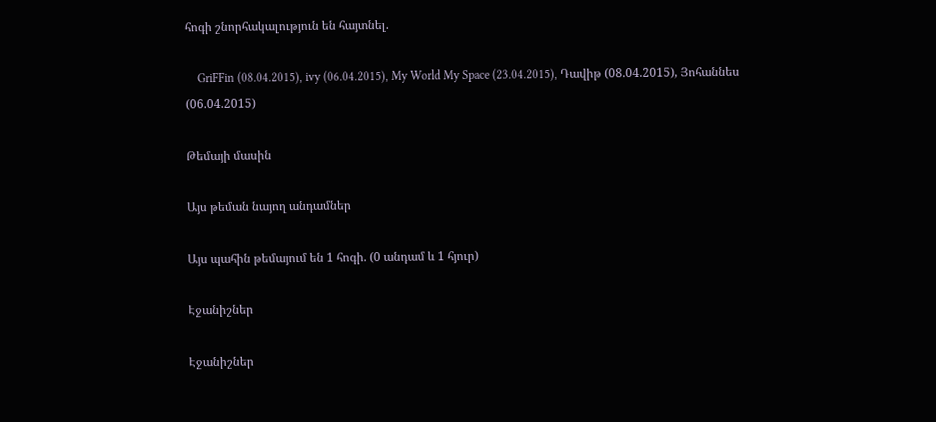հոգի շնորհակալություն են հայտնել.

    GriFFin (08.04.2015), ivy (06.04.2015), My World My Space (23.04.2015), Դավիթ (08.04.2015), Յոհաննես (06.04.2015)

Թեմայի մասին

Այս թեման նայող անդամներ

Այս պահին թեմայում են 1 հոգի. (0 անդամ և 1 հյուր)

Էջանիշներ

Էջանիշներ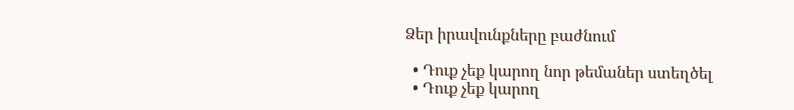Ձեր իրավունքները բաժնում

  • Դուք չեք կարող նոր թեմաներ ստեղծել
  • Դուք չեք կարող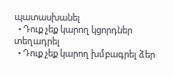պատասխանել
  • Դուք չեք կարող կցորդներ տեղադրել
  • Դուք չեք կարող խմբագրել ձեր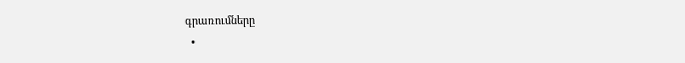գրառումները
  •